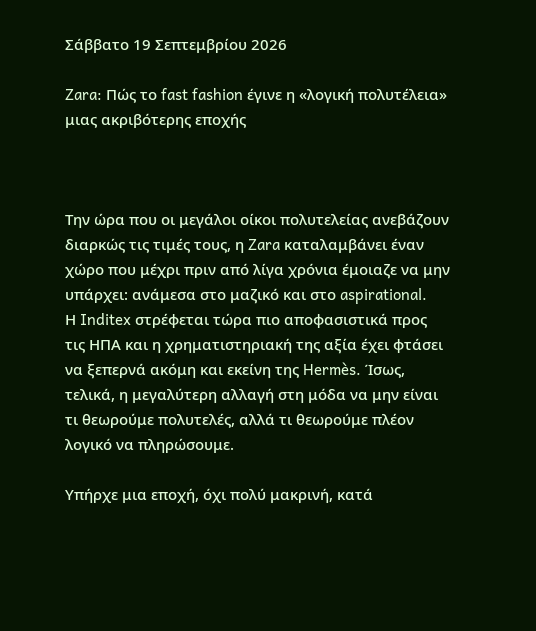Σάββατο 19 Σεπτεμβρίου 2026

Zara: Πώς το fast fashion έγινε η «λογική πολυτέλεια» μιας ακριβότερης εποχής



Την ώρα που οι μεγάλοι οίκοι πολυτελείας ανεβάζουν διαρκώς τις τιμές τους, η Zara καταλαμβάνει έναν χώρο που μέχρι πριν από λίγα χρόνια έμοιαζε να μην υπάρχει: ανάμεσα στο μαζικό και στο aspirational.
Η Inditex στρέφεται τώρα πιο αποφασιστικά προς τις ΗΠΑ και η χρηματιστηριακή της αξία έχει φτάσει να ξεπερνά ακόμη και εκείνη της Hermès. Ίσως, τελικά, η μεγαλύτερη αλλαγή στη μόδα να μην είναι τι θεωρούμε πολυτελές, αλλά τι θεωρούμε πλέον λογικό να πληρώσουμε.

Υπήρχε μια εποχή, όχι πολύ μακρινή, κατά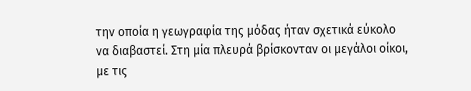την οποία η γεωγραφία της μόδας ήταν σχετικά εύκολο να διαβαστεί. Στη μία πλευρά βρίσκονταν οι μεγάλοι οίκοι, με τις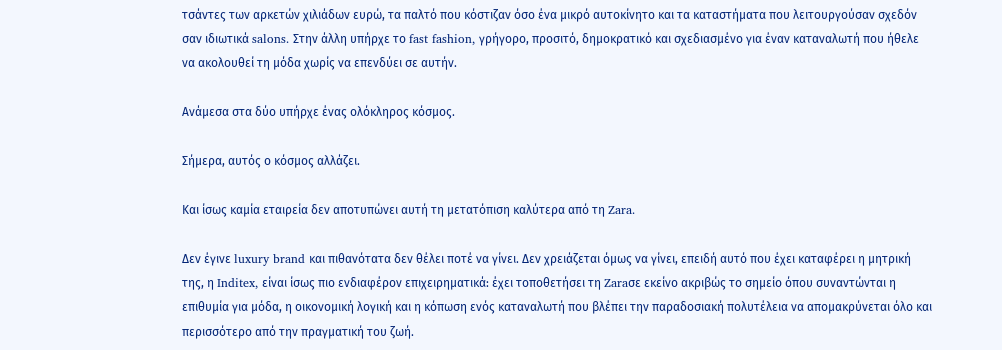τσάντες των αρκετών χιλιάδων ευρώ, τα παλτό που κόστιζαν όσο ένα μικρό αυτοκίνητο και τα καταστήματα που λειτουργούσαν σχεδόν σαν ιδιωτικά salons. Στην άλλη υπήρχε το fast fashion, γρήγορο, προσιτό, δημοκρατικό και σχεδιασμένο για έναν καταναλωτή που ήθελε να ακολουθεί τη μόδα χωρίς να επενδύει σε αυτήν.

Ανάμεσα στα δύο υπήρχε ένας ολόκληρος κόσμος.

Σήμερα, αυτός ο κόσμος αλλάζει.

Και ίσως καμία εταιρεία δεν αποτυπώνει αυτή τη μετατόπιση καλύτερα από τη Zara.

Δεν έγινε luxury brand και πιθανότατα δεν θέλει ποτέ να γίνει. Δεν χρειάζεται όμως να γίνει, επειδή αυτό που έχει καταφέρει η μητρική της, η Inditex, είναι ίσως πιο ενδιαφέρον επιχειρηματικά: έχει τοποθετήσει τη Zaraσε εκείνο ακριβώς το σημείο όπου συναντώνται η επιθυμία για μόδα, η οικονομική λογική και η κόπωση ενός καταναλωτή που βλέπει την παραδοσιακή πολυτέλεια να απομακρύνεται όλο και περισσότερο από την πραγματική του ζωή.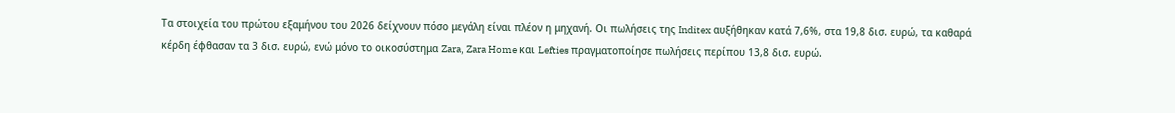Τα στοιχεία του πρώτου εξαμήνου του 2026 δείχνουν πόσο μεγάλη είναι πλέον η μηχανή. Οι πωλήσεις της Inditex αυξήθηκαν κατά 7,6%, στα 19,8 δισ. ευρώ, τα καθαρά κέρδη έφθασαν τα 3 δισ. ευρώ, ενώ μόνο το οικοσύστημα Zara, Zara Home και Lefties πραγματοποίησε πωλήσεις περίπου 13,8 δισ. ευρώ.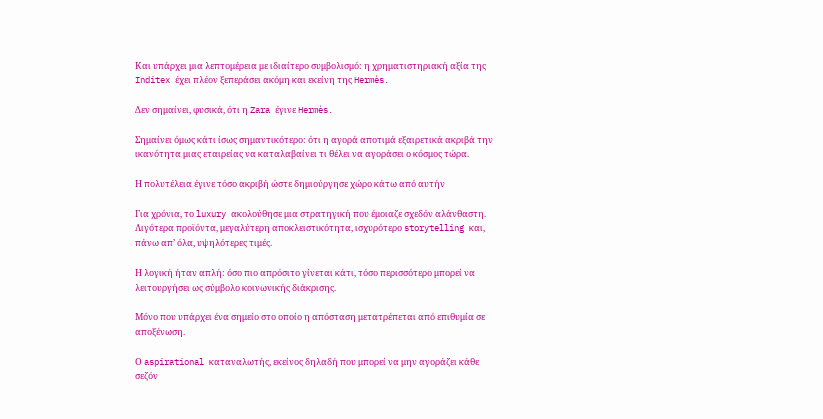Και υπάρχει μια λεπτομέρεια με ιδιαίτερο συμβολισμό: η χρηματιστηριακή αξία της Inditex έχει πλέον ξεπεράσει ακόμη και εκείνη της Hermès.

Δεν σημαίνει, φυσικά, ότι η Zara έγινε Hermès.

Σημαίνει όμως κάτι ίσως σημαντικότερο: ότι η αγορά αποτιμά εξαιρετικά ακριβά την ικανότητα μιας εταιρείας να καταλαβαίνει τι θέλει να αγοράσει ο κόσμος τώρα.

Η πολυτέλεια έγινε τόσο ακριβή ώστε δημιούργησε χώρο κάτω από αυτήν

Για χρόνια, το luxury ακολούθησε μια στρατηγική που έμοιαζε σχεδόν αλάνθαστη. Λιγότερα προϊόντα, μεγαλύτερη αποκλειστικότητα, ισχυρότερο storytelling και, πάνω απ’ όλα, υψηλότερες τιμές.

Η λογική ήταν απλή: όσο πιο απρόσιτο γίνεται κάτι, τόσο περισσότερο μπορεί να λειτουργήσει ως σύμβολο κοινωνικής διάκρισης.

Μόνο που υπάρχει ένα σημείο στο οποίο η απόσταση μετατρέπεται από επιθυμία σε αποξένωση.

Ο aspirational καταναλωτής, εκείνος δηλαδή που μπορεί να μην αγοράζει κάθε σεζόν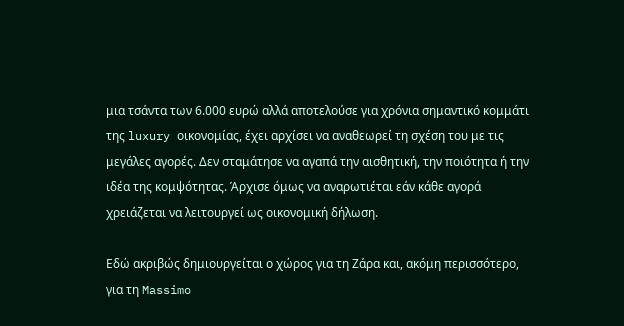μια τσάντα των 6.000 ευρώ αλλά αποτελούσε για χρόνια σημαντικό κομμάτι της luxury οικονομίας, έχει αρχίσει να αναθεωρεί τη σχέση του με τις μεγάλες αγορές. Δεν σταμάτησε να αγαπά την αισθητική, την ποιότητα ή την ιδέα της κομψότητας. Άρχισε όμως να αναρωτιέται εάν κάθε αγορά χρειάζεται να λειτουργεί ως οικονομική δήλωση.

Εδώ ακριβώς δημιουργείται ο χώρος για τη Ζάρα και, ακόμη περισσότερο, για τη Massimo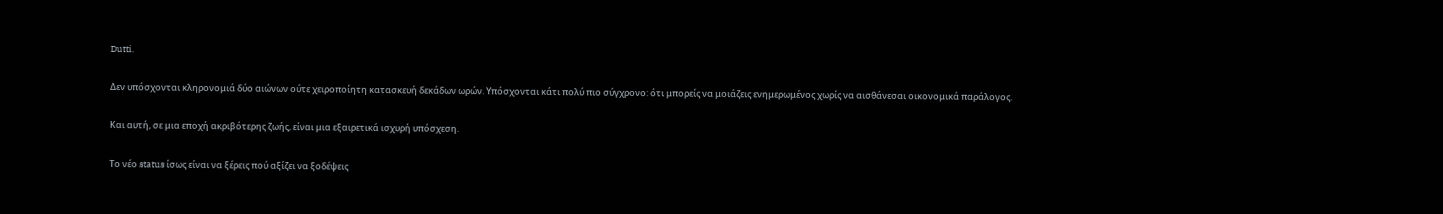Dutti.

Δεν υπόσχονται κληρονομιά δύο αιώνων ούτε χειροποίητη κατασκευή δεκάδων ωρών. Υπόσχονται κάτι πολύ πιο σύγχρονο: ότι μπορείς να μοιάζεις ενημερωμένος χωρίς να αισθάνεσαι οικονομικά παράλογος.

Και αυτή, σε μια εποχή ακριβότερης ζωής, είναι μια εξαιρετικά ισχυρή υπόσχεση.

Το νέο status ίσως είναι να ξέρεις πού αξίζει να ξοδέψεις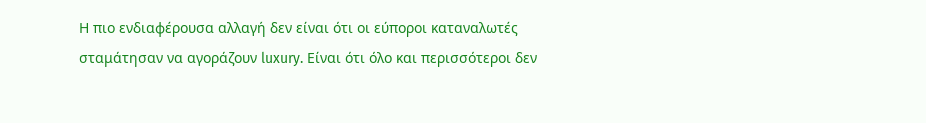Η πιο ενδιαφέρουσα αλλαγή δεν είναι ότι οι εύποροι καταναλωτές σταμάτησαν να αγοράζουν luxury. Είναι ότι όλο και περισσότεροι δεν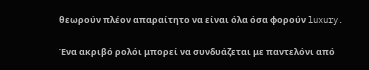θεωρούν πλέον απαραίτητο να είναι όλα όσα φορούν luxury.

Ένα ακριβό ρολόι μπορεί να συνδυάζεται με παντελόνι από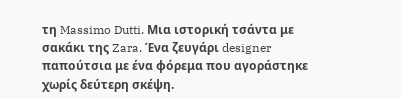τη Massimo Dutti. Μια ιστορική τσάντα με σακάκι της Zara. Ένα ζευγάρι designer παπούτσια με ένα φόρεμα που αγοράστηκε χωρίς δεύτερη σκέψη.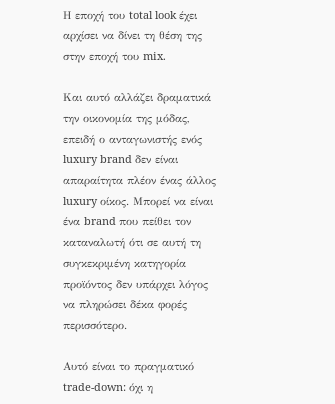Η εποχή του total look έχει αρχίσει να δίνει τη θέση της στην εποχή του mix.

Και αυτό αλλάζει δραματικά την οικονομία της μόδας, επειδή ο ανταγωνιστής ενός luxury brand δεν είναι απαραίτητα πλέον ένας άλλος luxury οίκος. Μπορεί να είναι ένα brand που πείθει τον καταναλωτή ότι σε αυτή τη συγκεκριμένη κατηγορία προϊόντος δεν υπάρχει λόγος να πληρώσει δέκα φορές περισσότερο.

Αυτό είναι το πραγματικό trade-down: όχι η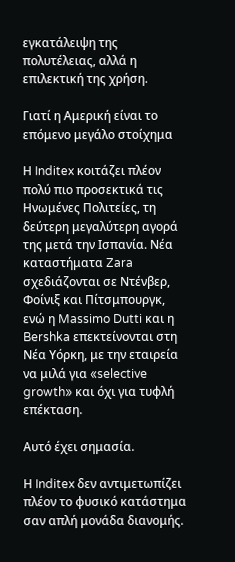εγκατάλειψη της πολυτέλειας, αλλά η επιλεκτική της χρήση.

Γιατί η Αμερική είναι το επόμενο μεγάλο στοίχημα

Η Inditex κοιτάζει πλέον πολύ πιο προσεκτικά τις Ηνωμένες Πολιτείες, τη δεύτερη μεγαλύτερη αγορά της μετά την Ισπανία. Νέα καταστήματα Zara σχεδιάζονται σε Ντένβερ, Φοίνιξ και Πίτσμπουργκ, ενώ η Massimo Dutti και η Bershka επεκτείνονται στη Νέα Υόρκη, με την εταιρεία να μιλά για «selective growth» και όχι για τυφλή επέκταση.

Αυτό έχει σημασία.

Η Inditex δεν αντιμετωπίζει πλέον το φυσικό κατάστημα σαν απλή μονάδα διανομής.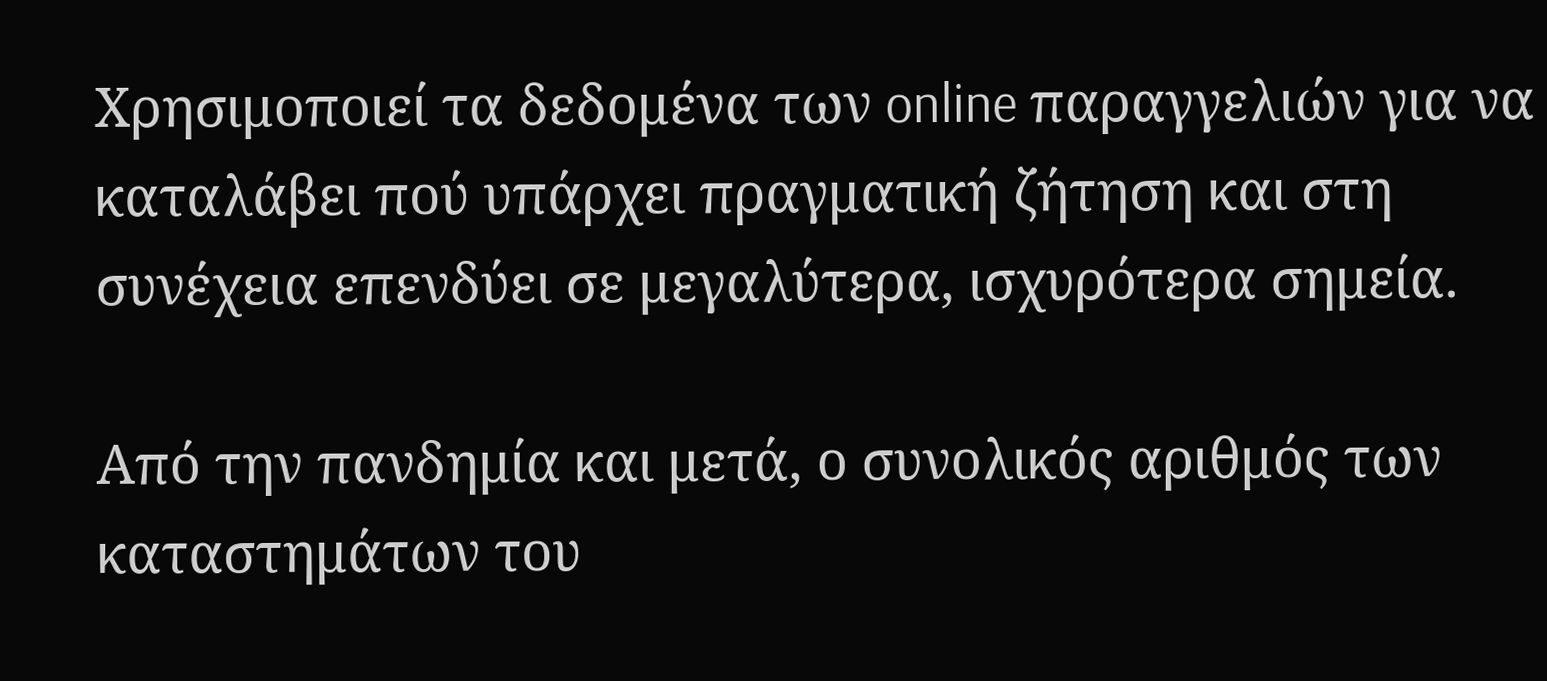Χρησιμοποιεί τα δεδομένα των online παραγγελιών για να καταλάβει πού υπάρχει πραγματική ζήτηση και στη συνέχεια επενδύει σε μεγαλύτερα, ισχυρότερα σημεία.

Από την πανδημία και μετά, ο συνολικός αριθμός των καταστημάτων του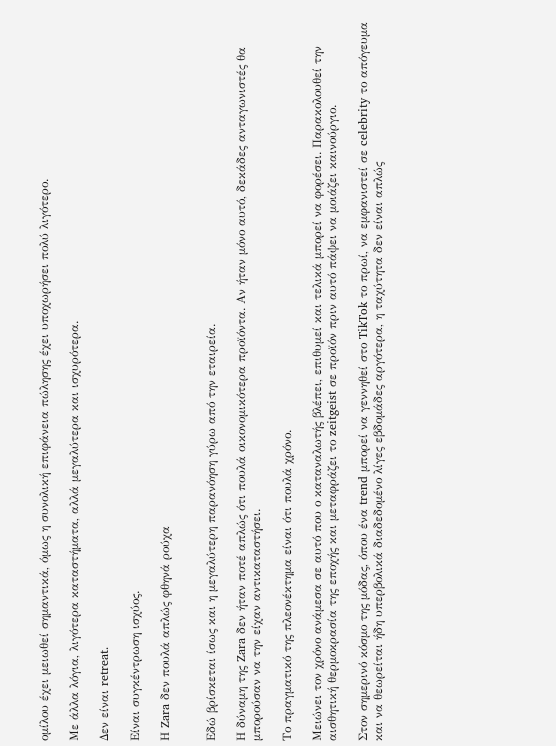ομίλου έχει μειωθεί σημαντικά, όμως η συνολική επιφάνεια πώλησης έχει υποχωρήσει πολύ λιγότερο.

Με άλλα λόγια, λιγότερα καταστήματα, αλλά μεγαλύτερα και ισχυρότερα.

Δεν είναι retreat.

Είναι συγκέντρωση ισχύος.

Η Zara δεν πουλά απλώς φθηνά ρούχα


Εδώ βρίσκεται ίσως και η μεγαλύτερη παρανόηση γύρω από την εταιρεία.

Η δύναμη της Zara δεν ήταν ποτέ απλώς ότι πουλά οικονομικότερα προϊόντα. Αν ήταν μόνο αυτό, δεκάδες ανταγωνιστές θα μπορούσαν να την είχαν αντικαταστήσει.

Το πραγματικό της πλεονέκτημα είναι ότι πουλά χρόνο.

Μειώνει τον χρόνο ανάμεσα σε αυτό που ο καταναλωτής βλέπει, επιθυμεί και τελικά μπορεί να φορέσει. Παρακολουθεί την αισθητική θερμοκρασία της εποχής και μεταφράζει το zeitgeist σε προϊόν πριν αυτό πάψει να μοιάζει καινούργιο.

Στον σημερινό κόσμο της μόδας, όπου ένα trend μπορεί να γεννηθεί στο TikTok το πρωί, να εμφανιστεί σε celebrity το απόγευμα και να θεωρείται ήδη υπερβολικά διαδεδομένο λίγες εβδομάδες αργότερα, η ταχύτητα δεν είναι απλώς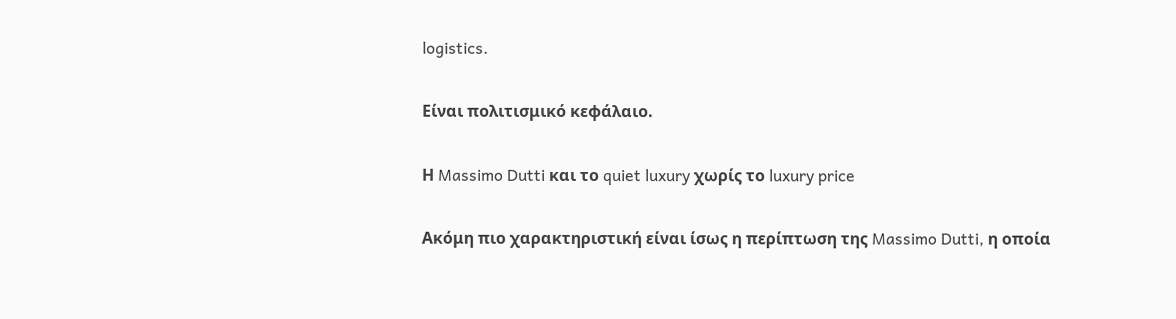logistics.

Είναι πολιτισμικό κεφάλαιο.

Η Massimo Dutti και το quiet luxury χωρίς το luxury price

Ακόμη πιο χαρακτηριστική είναι ίσως η περίπτωση της Massimo Dutti, η οποία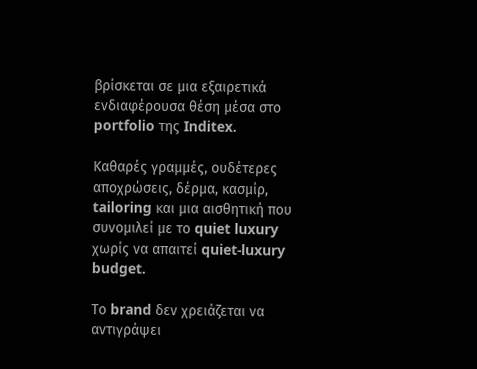βρίσκεται σε μια εξαιρετικά ενδιαφέρουσα θέση μέσα στο portfolio της Inditex.

Καθαρές γραμμές, ουδέτερες αποχρώσεις, δέρμα, κασμίρ, tailoring και μια αισθητική που συνομιλεί με το quiet luxury χωρίς να απαιτεί quiet-luxury budget.

Το brand δεν χρειάζεται να αντιγράψει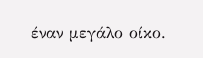έναν μεγάλο οίκο.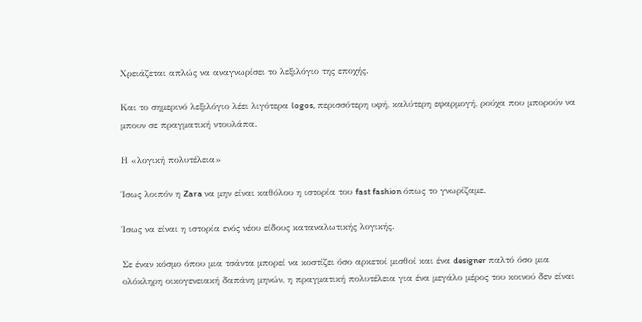Χρειάζεται απλώς να αναγνωρίσει το λεξιλόγιο της εποχής.

Και το σημερινό λεξιλόγιο λέει λιγότερα logos, περισσότερη υφή, καλύτερη εφαρμογή, ρούχα που μπορούν να μπουν σε πραγματική ντουλάπα.

Η «λογική πολυτέλεια»

Ίσως λοιπόν η Zara να μην είναι καθόλου η ιστορία του fast fashion όπως το γνωρίζαμε.

Ίσως να είναι η ιστορία ενός νέου είδους καταναλωτικής λογικής.

Σε έναν κόσμο όπου μια τσάντα μπορεί να κοστίζει όσο αρκετοί μισθοί και ένα designer παλτό όσο μια ολόκληρη οικογενειακή δαπάνη μηνών, η πραγματική πολυτέλεια για ένα μεγάλο μέρος του κοινού δεν είναι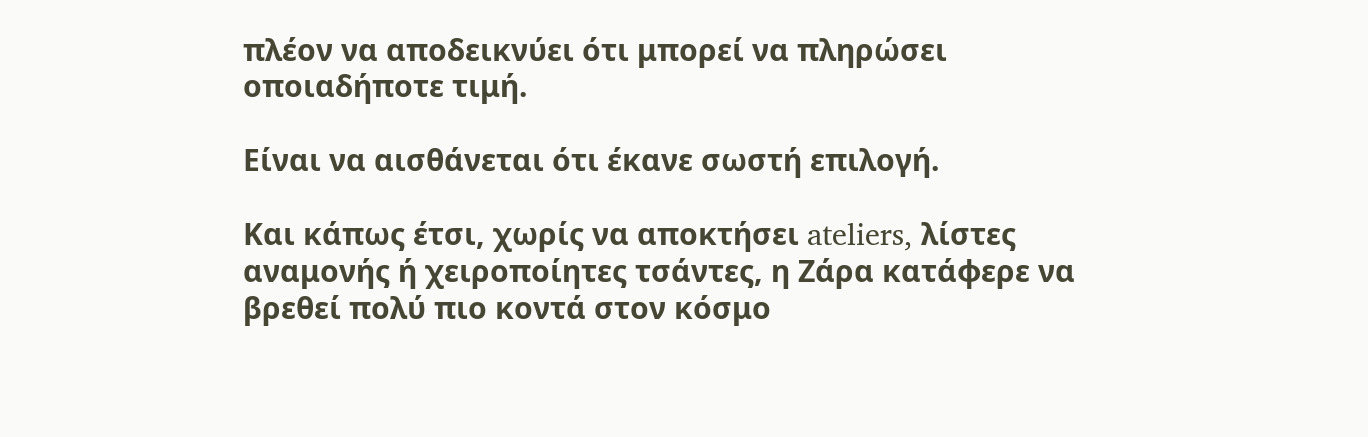πλέον να αποδεικνύει ότι μπορεί να πληρώσει οποιαδήποτε τιμή.

Είναι να αισθάνεται ότι έκανε σωστή επιλογή.

Και κάπως έτσι, χωρίς να αποκτήσει ateliers, λίστες αναμονής ή χειροποίητες τσάντες, η Ζάρα κατάφερε να βρεθεί πολύ πιο κοντά στον κόσμο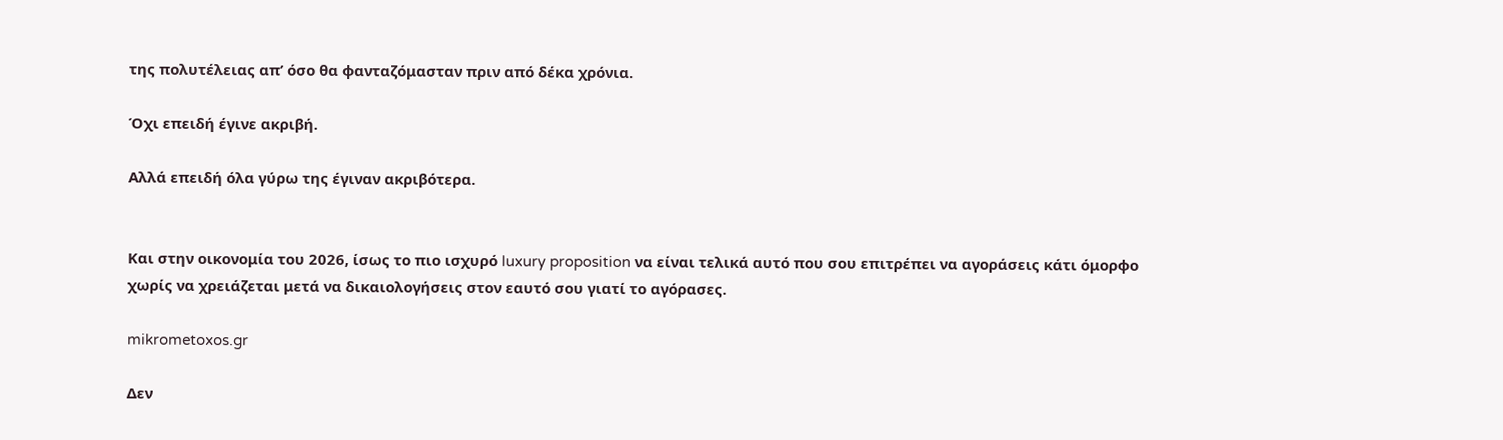της πολυτέλειας απ’ όσο θα φανταζόμασταν πριν από δέκα χρόνια.

Όχι επειδή έγινε ακριβή.

Αλλά επειδή όλα γύρω της έγιναν ακριβότερα.


Και στην οικονομία του 2026, ίσως το πιο ισχυρό luxury proposition να είναι τελικά αυτό που σου επιτρέπει να αγοράσεις κάτι όμορφο χωρίς να χρειάζεται μετά να δικαιολογήσεις στον εαυτό σου γιατί το αγόρασες.

mikrometoxos.gr

Δεν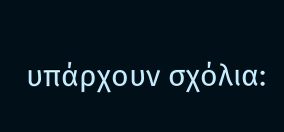υπάρχουν σχόλια: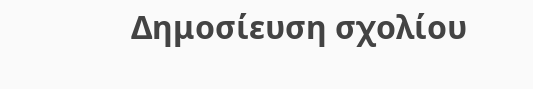Δημοσίευση σχολίου